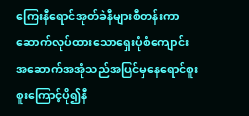ကြေးနီရောင်အုတ်ခဲနီများစီတန်းကာဆောက်လုပ်ထားသောရှေးပုံစံကျောင်းအဆောက်အအုံသည်အပြင်မှနေရောင်စူးစူးကြောင့်ပို၍နီ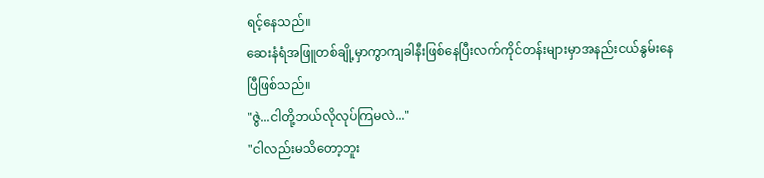ရင့်နေသည်။
ဆေးနံရံအဖြူတစ်ချို့မှာကွာကျခါနီးဖြစ်နေပြီးလက်ကိုင်တန်းများမှာအနည်းငယ်နွမ်းနေပြီဖြစ်သည်။
"ဇွဲ...ငါတို့ဘယ်လိုလုပ်ကြမလဲ..."
"ငါလည်းမသိတော့ဘူး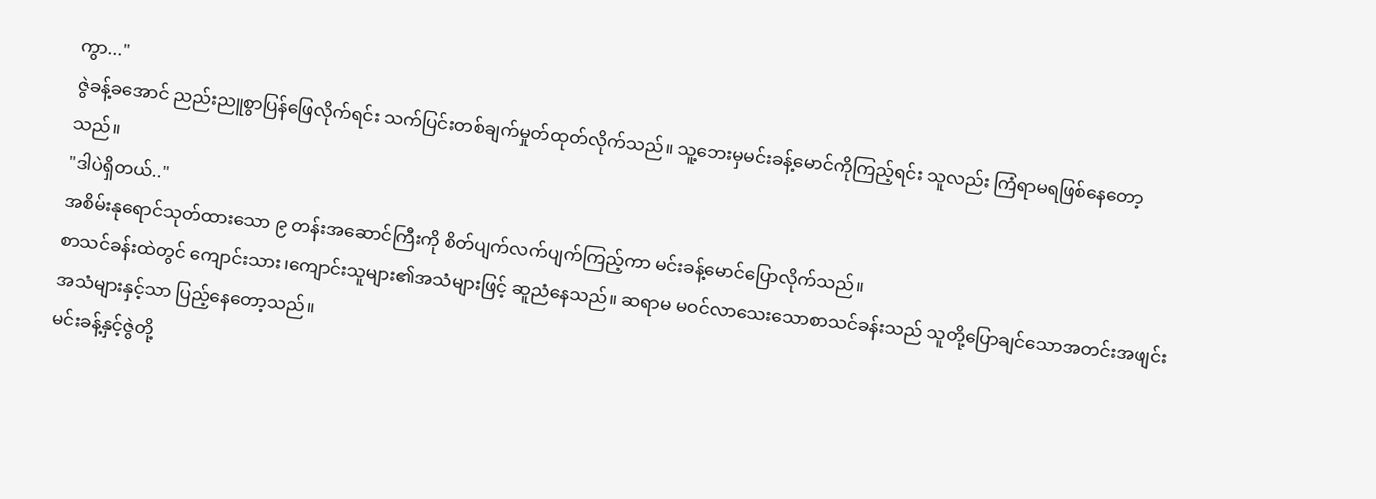ကွာ..."
ဇွဲခန့်ခအောင် ညည်းညူစွာပြန်ဖြေလိုက်ရင်း သက်ပြင်းတစ်ချက်မှုတ်ထုတ်လိုက်သည်။ သူ့ဘေးမှမင်းခန့်မောင်ကိုကြည့်ရင်း သူလည်း ကြံရာမရဖြစ်နေတော့သည်။
"ဒါပဲရှိတယ်.."
အစိမ်းနုရောင်သုတ်ထားသော ၉ တန်းအဆောင်ကြီးကို စိတ်ပျက်လက်ပျက်ကြည့်ကာ မင်းခန့်မောင်ပြောလိုက်သည်။
စာသင်ခန်းထဲတွင် ကျောင်းသား၊ကျောင်းသူများ၏အသံများဖြင့် ဆူညံနေသည်။ ဆရာမ မဝင်လာသေးသောစာသင်ခန်းသည် သူတို့ပြောချင်သောအတင်းအဖျင်းအသံများနှင့်သာ ပြည့်နေတော့သည်။
မင်းခန့်နှင့်ဇွဲတို့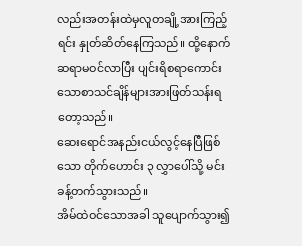လည်းအတန်းထဲမှလူတချို့အားကြည့်ရင်း နှုတ်ဆိတ်နေကြသည်။ ထို့နောက် ဆရာမဝင်လာပြီး ပျင်းရိစရာကောင်းသောစာသင်ချိန်များအားဖြတ်သန်းရတော့သည်။
ဆေးရောင်အနည်းငယ်လွင့်နေပြီဖြစ်သော တိုက်ဟောင်း ၃ လွှာပေါ်သို့ မင်းခန့်တက်သွားသည်။
အိမ်ထဲဝင်သောအခါ သူပျောက်သွား၍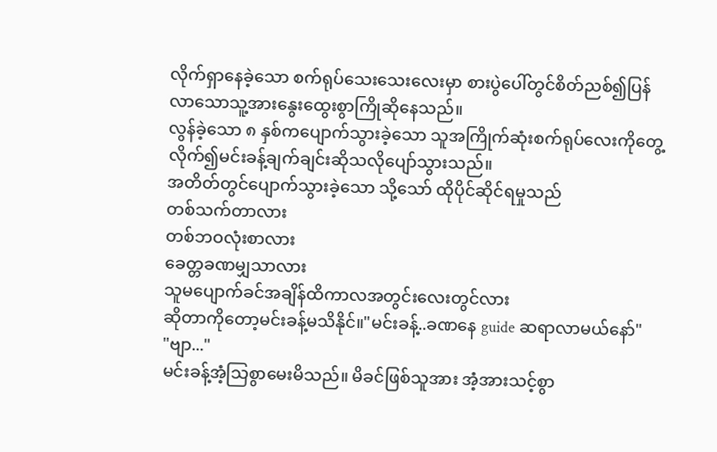လိုက်ရှာနေခဲ့သော စက်ရုပ်သေးသေးလေးမှာ စားပွဲပေါ်တွင်စိတ်ညစ်၍ပြန်လာသောသူ့အားနွေးထွေးစွာကြိုဆိုနေသည်။
လွန်ခဲ့သော ၈ နှစ်ကပျောက်သွားခဲ့သော သူအကြိုက်ဆုံးစက်ရုပ်လေးကိုတွေ့လိုက်၍မင်းခန့်ချက်ချင်းဆိုသလိုပျော်သွားသည်။
အတိတ်တွင်ပျောက်သွားခဲ့သော သို့သော် ထိုပိုင်ဆိုင်ရမှုသည်
တစ်သက်တာလား
တစ်ဘဝလုံးစာလား
ခေတ္တခဏမျှသာလား
သူမပျောက်ခင်အချိန်ထိကာလအတွင်းလေးတွင်လား
ဆိုတာကိုတော့မင်းခန့်မသိနိုင်။"မင်းခန့်..ခဏနေ guide ဆရာလာမယ်နော်"
"ဗျာ..."
မင်းခန့်အံ့သြစွာမေးမိသည်။ မိခင်ဖြစ်သူအား အံ့အားသင့်စွာ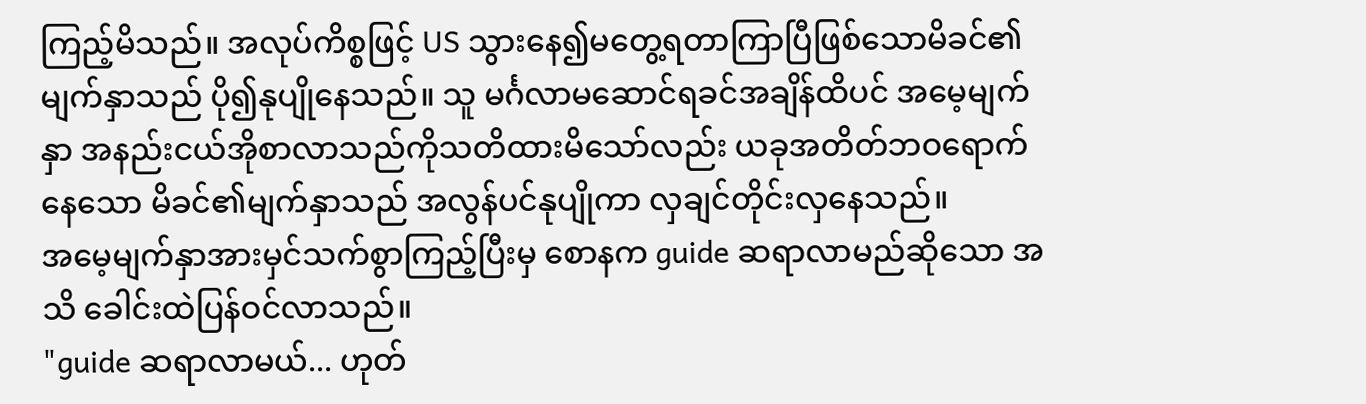ကြည့်မိသည်။ အလုပ်ကိစ္စဖြင့် US သွားနေ၍မတွေ့ရတာကြာပြီဖြစ်သောမိခင်၏မျက်နှာသည် ပို၍နုပျိုနေသည်။ သူ မင်္ဂလာမဆောင်ရခင်အချိန်ထိပင် အမေ့မျက်နှာ အနည်းငယ်အိုစာလာသည်ကိုသတိထားမိသော်လည်း ယခုအတိတ်ဘဝရောက်နေသော မိခင်၏မျက်နှာသည် အလွန်ပင်နုပျိုကာ လှချင်တိုင်းလှနေသည်။
အမေ့မျက်နှာအားမှင်သက်စွာကြည့်ပြီးမှ စောနက guide ဆရာလာမည်ဆိုသော အသိ ခေါင်းထဲပြန်ဝင်လာသည်။
"guide ဆရာလာမယ်... ဟုတ်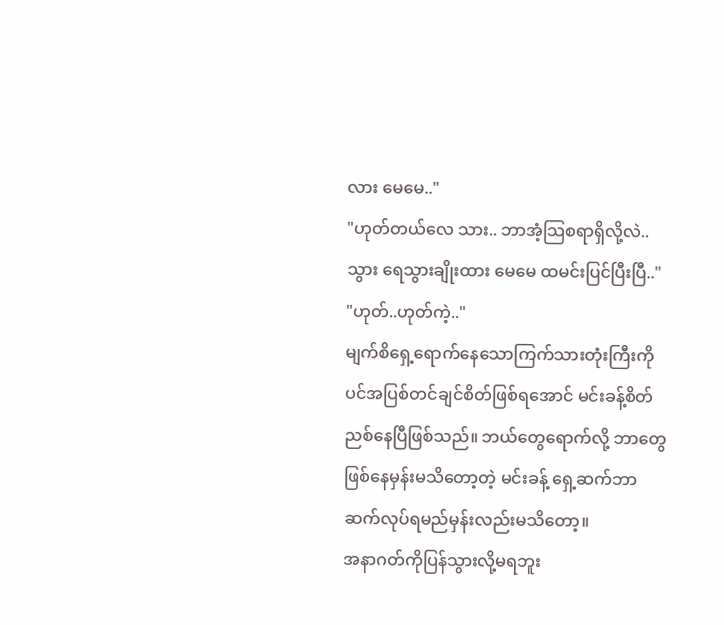လား မေမေ.."
"ဟုတ်တယ်လေ သား.. ဘာအံ့သြစရာရှိလို့လဲ.. သွား ရေသွားချိုးထား မေမေ ထမင်းပြင်ပြီးပြီ.."
"ဟုတ်..ဟုတ်ကဲ့.."
မျက်စိရှေ့ရောက်နေသောကြက်သားတုံးကြီးကိုပင်အပြစ်တင်ချင်စိတ်ဖြစ်ရအောင် မင်းခန့်စိတ်ညစ်နေပြီဖြစ်သည်။ ဘယ်တွေရောက်လို့ ဘာတွေဖြစ်နေမှန်းမသိတော့တဲ့ မင်းခန့် ရှေ့ဆက်ဘာဆက်လုပ်ရမည်မှန်းလည်းမသိတော့။
အနာဂတ်ကိုပြန်သွားလို့မရဘူး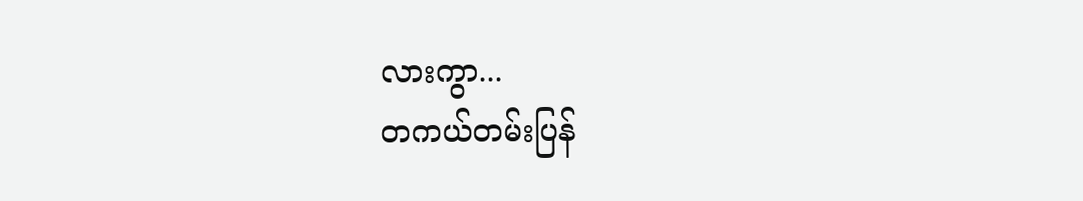လားကွာ...
တကယ်တမ်းပြန်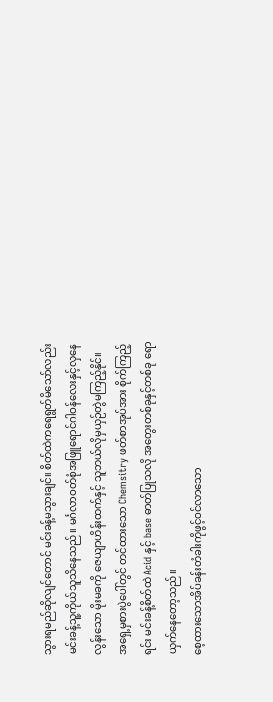သွားရမည်ဆိုလျင်တောင် မင်းခန့်မသွားချင်။ စိတ်ထဲကရေရွတ်မိသော်လည်း မင်းခန့်သူ့ကိုယ်သူသိနေသည်။ မင်္ဂလာဝတ်စုံအဖြူရောင်ဂါဝန်လေးနှင့်လှနေလွန်းသော မိုးမခကို ဇေယျာဟိန်းထက်နှင့် သူဘယ်လိုမှယှဉ်တွဲမကြည့်နိုင်။
အရှေ့မှစားပွဲပေါ်တွင် တင်ထားသော Chemsitry ဖတ်စာအုပ်အား စိုက်ကြည့်ရင်း မင်းခန့်စိတ်ထဲ Acid နှင့် base ဓာတ်ပြုသလို အတွေးတစ်ခုနှင့်တစ်ခု ရောယှက်နေတော့သည်။
စေ့ထားသောအိပ်ခန်းတံခါးကိုဖွင့်ဝင်လာသော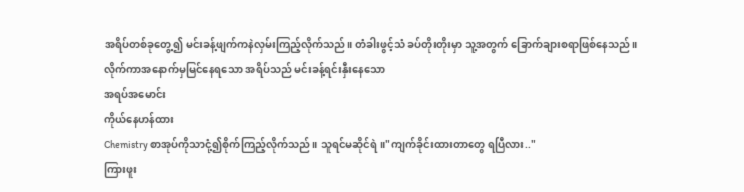အရိပ်တစ်ခုတွေ့၍ မင်းခန့်ဖျက်ကနဲလှမ်းကြည့်လိုက်သည်။ တံခါးဖွင့်သံ ခပ်တိုးတိုးမှာ သူ့အတွက် ခြောက်ချားစရာဖြစ်နေသည်။
လိုက်ကာအနောက်မှမြင်နေရသော အရိပ်သည် မင်းခန့်ရင်းနှီးနေသော
အရပ်အမောင်း
ကိုယ်နေဟန်ထား
Chemistry စာအုပ်ကိုသာငုံ့၍စိုက်ကြည့်လိုက်သည်။ သူရင်မဆိုင်ရဲ။"ကျက်ခိုင်းထားတာတွေ ရပြီလား.."
ကြားဖူး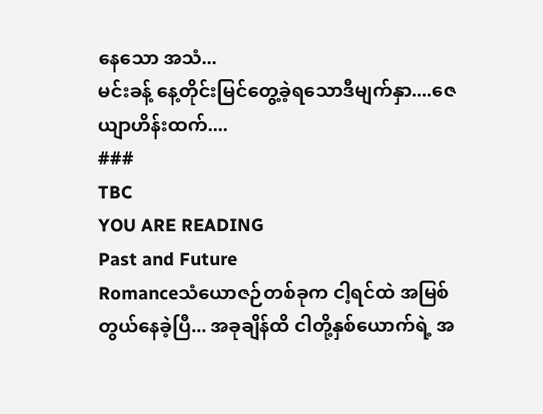နေသော အသံ...
မင်းခန့် နေ့တိုင်းမြင်တွေ့ခဲ့ရသောဒီမျက်နှာ....ဇေယျာဟိန်းထက်....
###
TBC
YOU ARE READING
Past and Future
Romanceသံယောဇဉ်တစ်ခုက ငါ့ရင်ထဲ အမြစ်တွယ်နေခဲ့ပြီ... အခုချိန်ထိ ငါတို့နှစ်ယောက်ရဲ့ အ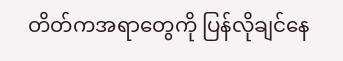တိတ်ကအရာတွေကို ပြန်လိုချင်နေ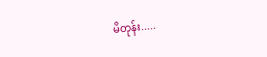မိတုန်း.....